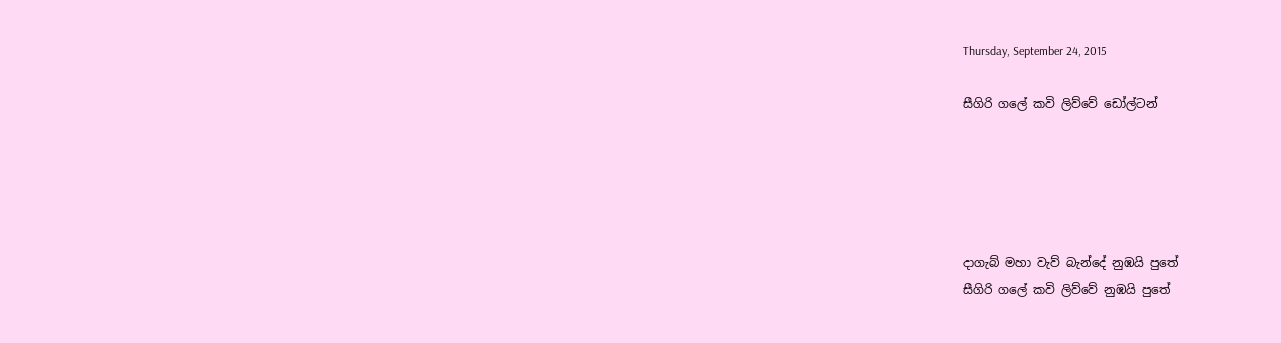Thursday, September 24, 2015

සීගිරි ගලේ කවි ලිව්වේ ඩෝල්ටන්





දාගැබ් මහා වැව් බැන්දේ නුඹයි පුතේ
සීගිරි ගලේ කවි ලිව්වේ නුඹයි පුතේ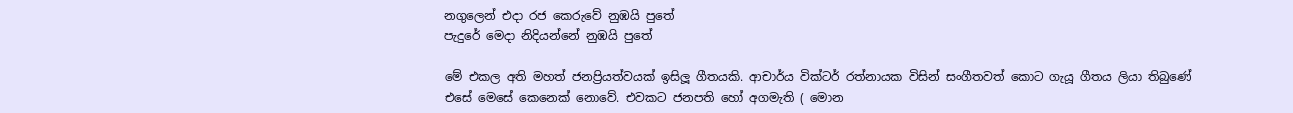නගුලෙන් එදා රජ කෙරුවේ නුඹයි පුතේ
පැදුරේ මෙදා නිදියන්නේ නුඹයි පුතේ

මේ එකල අති මහත් ජනප්‍රියත්වයක් ඉසිලූ ගීතයකි. ආචාර්ය වික්ටර් රත්නායක විසින් සංගීතවත් කොට ගැයූ ගීතය ලියා තිබුණේ එසේ මෙසේ කෙනෙක් නොවේ. එවකට ජනපති හෝ අගමැති ( මොන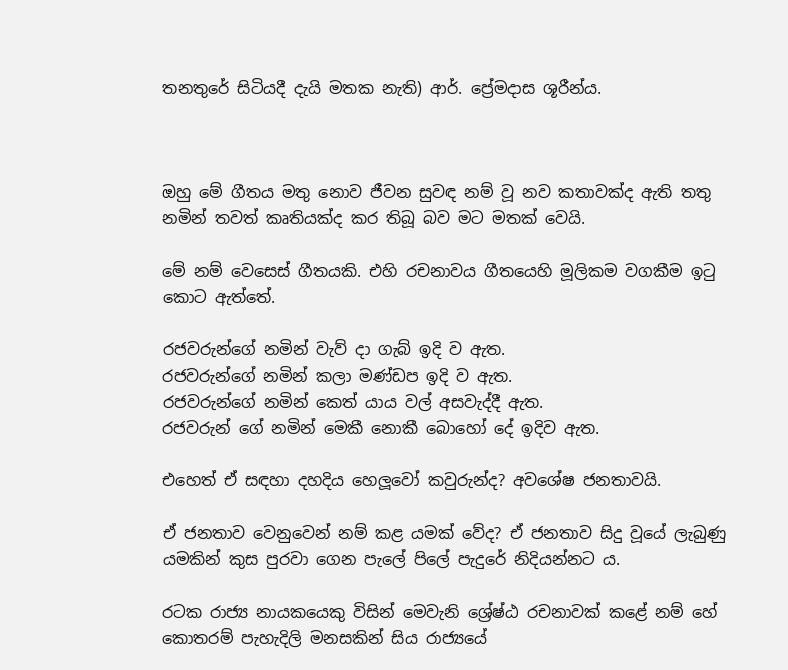තනතුරේ සිටියදී දැයි මතක නැති) ආර්. ප්‍රේමදාස ශූරීන්ය.



ඔහු මේ ගීතය මතු නොව ජීවන සුවඳ නම් වූ නව කතාවක්ද ඇති තතු නමින් තවත් කෘතියක්ද කර තිබූ බව මට මතක් වෙයි.

මේ නම් වෙසෙස් ගීතයකි. එහි රචනාවය ගීතයෙහි මූලිකම වගකීම ඉටු කොට ඇත්තේ.

රජවරුන්ගේ නමින් වැව් දා ගැබ් ඉදි ව ඇත.
රජවරුන්ගේ නමින් කලා මණ්ඩප ඉදි ව ඇත.
රජවරුන්ගේ නමින් කෙත් යාය වල් අසවැද්දී ඇත.
රජවරුන් ගේ නමින් මෙකී නොකී බොහෝ දේ ඉදිව ඇත.

එහෙත් ඒ සඳහා දහදිය හෙලූවෝ කවුරුන්ද? අවශේෂ ජනතාවයි.

ඒ ජනතාව වෙනුවෙන් නම් කළ යමක් වේද? ඒ ජනතාව සිදු වූයේ ලැබුණු යමකින් කුස පුරවා ගෙන පැලේ පිලේ පැදුරේ නිදියන්නට ය.

රටක රාජ්‍ය නායකයෙකු විසින් මෙවැනි ශ්‍රේෂ්ඨ රචනාවක් කළේ නම් හේ කොතරම් පැහැදිලි මනසකින් සිය රාජ්‍යයේ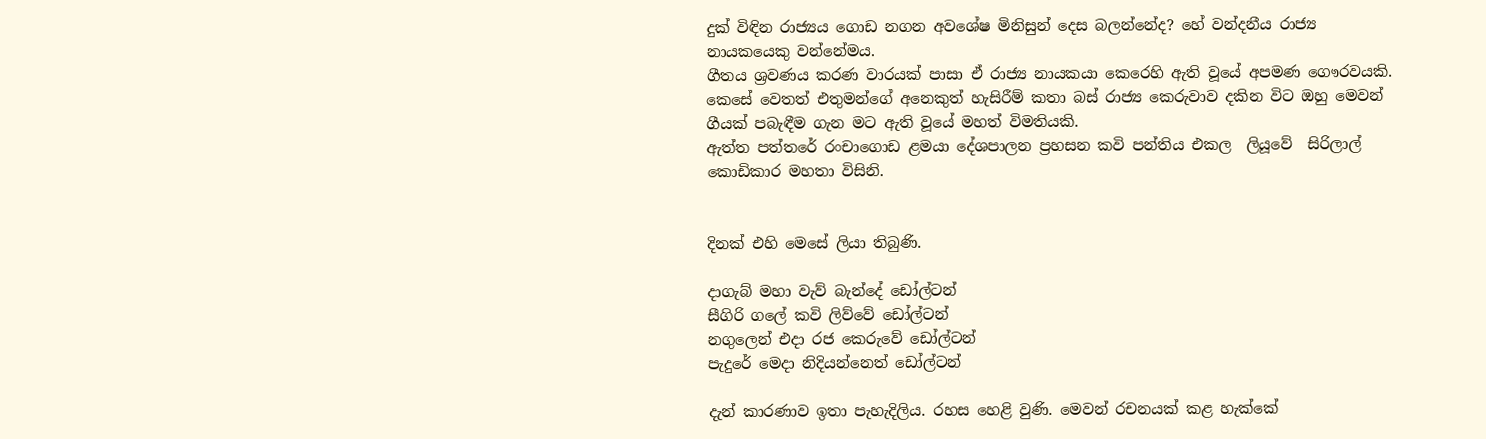දුක් විඳින රාජ්‍යය ගොඩ නගන අවශේෂ මිනිසුන් දෙස බලන්නේද? හේ වන්දනීය රාජ්‍ය නායකයෙකු වන්නේමය.
ගීතය ශ්‍රවණය කරණ වාරයක් පාසා ඒ රාජ්‍ය නායකයා කෙරෙහි ඇති වූයේ අපමණ ගෞරවයකි. කෙසේ වෙතත් එතුමන්ගේ අනෙකුත් හැසිරීම් කතා බස් රාජ්‍ය කෙරුවාව දකින විට ඔහු මෙවන් ගීයක් පබැඳීම ගැන මට ඇති වූයේ මහත් විමතියකි.
ඇත්ත පත්තරේ රංචාගොඩ ළමයා දේශපාලන ප්‍රහසන කවි පන්තිය එකල  ලියූවේ  සිරිලාල් කොඩිකාර මහතා විසිනි.


දිනක් එහි මෙසේ ලියා තිබුණි.

දාගැබ් මහා වැව් බැන්දේ ඩෝල්ටන්
සීගිරි ගලේ කවි ලිව්වේ ඩෝල්ටන්
නගුලෙන් එදා රජ කෙරුවේ ඩෝල්ටන්
පැදුරේ මෙදා නිදියන්නෙත් ඩෝල්ටන්

දැන් කාරණාව ඉතා පැහැදිලිය. රහස හෙළි වුණි. මෙවන් රචනයක් කළ හැක්කේ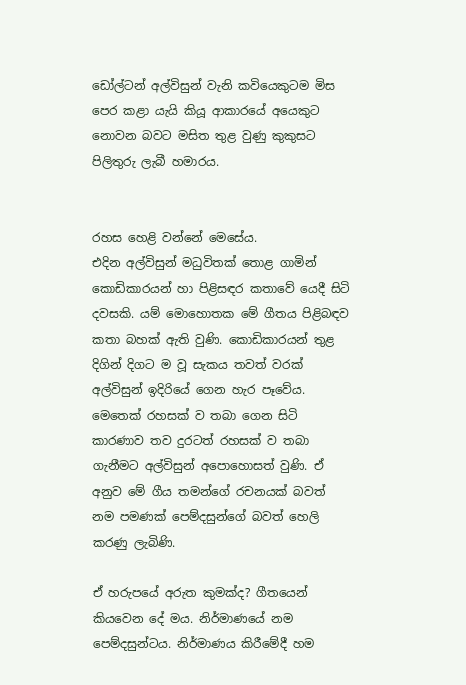ඩෝල්ටන් අල්විසුන් වැනි කවියෙකුටම මිස පෙර කළා යැයි කියූ ආකාරයේ අයෙකුට නොවන බවට මසිත තුළ වුණු කුකුසට පිලිතුරු ලැබී හමාරය.


රහස හෙළි වන්නේ මෙසේය.
එදින අල්විසුන් මධුවිතක් තොළ ගාමින් කොඩිකාරයන් හා පිළිසඳර කතාවේ යෙදී සිටි දවසකි. යම් මොහොතක මේ ගීතය පිළිබඳව කතා බහක් ඇති වුණි. කොඩිකාරයන් තුළ දිගින් දිගට ම වූ සැකය තවත් වරක් අල්විසුන් ඉදිරියේ ගෙන හැර පෑවේය. මෙතෙක් රහසක් ව තබා ගෙන සිටි කාරණාව තව දුරටත් රහසක් ව තබා ගැනීමට අල්විසුන් අපොහොසත් වුණි. ඒ අනුව මේ ගීය තමන්ගේ රචනයක් බවත් නම පමණක් පෙම්දසුන්ගේ බවත් හෙලි කරණු ලැබිණි.

ඒ හරුපයේ අරුත කුමක්ද? ගීතයෙන් කියවෙන දේ මය. නිර්මාණයේ නම පෙම්දසුන්ටය. නිර්මාණය කිරීමේදී හම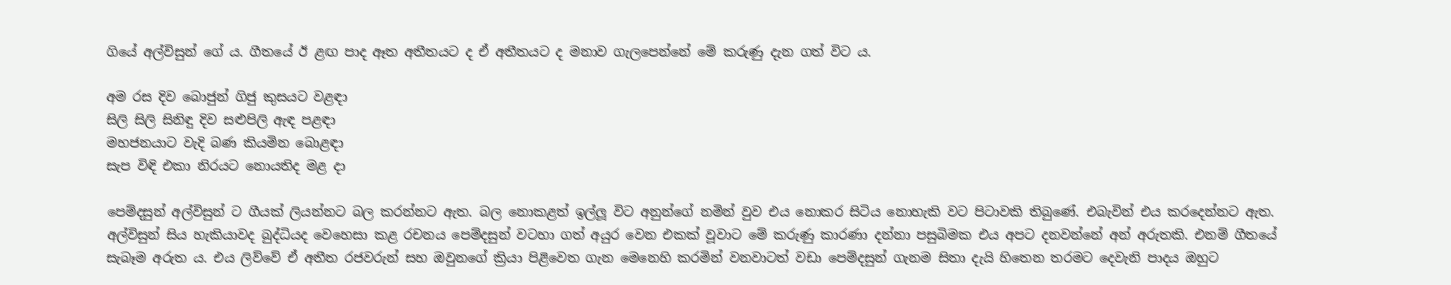ගියේ අල්විසුන් ගේ ය. ගීතයේ ඊ ළඟ පාද ඈත අතීතයට ද ඒ අතීතයට ද මනාව ගැලපෙන්නේ මේ කරුණු දැන ගත් විට ය.

අම රස දිව බොජුන් ගිජු කුසයට වළඳා
සිලි සිලි සිනිඳු දිව සළුපිලි ඇඳ පළඳා
මහජනයාට වැදි බණ කියමින බොළඳා
සැප විඳි එකා නිරයට නොයතිද මළ දා

පෙම්දසුන් අල්විසුන් ට ගීයක් ලියන්නට බල කරන්නට ඇත. බල නොකළත් ඉල්ලූ විට අනුන්ගේ නමින් වුව එය නොකර සිටිය නොහැකි වට පිටාවකි තිබුණේ. එබැවින් එය කරදෙන්නට ඇත.
අල්විසුන් සිය හැකියාවද බුද්ධියද වෙහෙසා කළ රචනය පෙම්දසුන් වටහා ගත් අයුර වෙන එකක් වූවාට මේ කරුණු කාරණා දන්නා පසුබිමක එය අපට දනවන්නේ අන් අරුතකි. එනම් ගීතයේ සැබෑම අරුත ය. එය ලිව්වේ ඒ අතීත රජවරුන් සහ ඔවුනගේ ක්‍රියා පිළිවෙත ගැන මෙනෙහි කරමින් වනවාටත් වඩා පෙම්දසුන් ගැනම සිතා දැයි හිතෙන තරමට දෙවැනි පාදය ඔහුට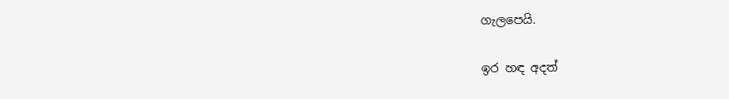ගැලපෙයි.

ඉර හඳ අදත්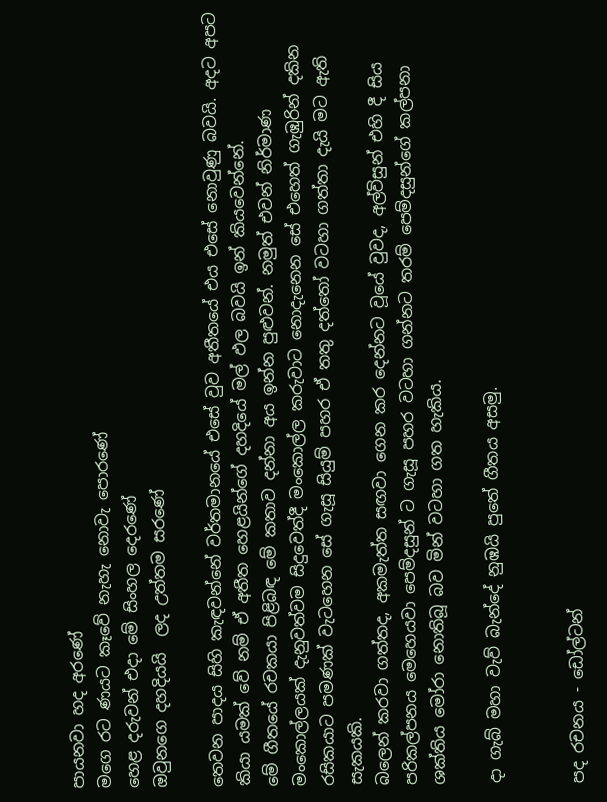පායනවා හද අරණේ
මගෙ රට ණයට කෑවේ නැහැ නොවැ පොරණේ
හෙළ දරුවන් එදා මේ සිංහල දෙරණේ
ඔවුනගෙ දහදියයි  ලද උත්තම සරණේ

තෙවන පාදය සිහි කැඳවන්නේ වර්තමානයේ එසේ වුව අතීතයේ එය එසේ නොවුණු බවයි. අදට අපට කියා යමක් වේ නම් ඒ අතීත හෙළයින්ගේ දහදියේ මල් ඵල බවයි ඉන් කියවෙන්නේ.
මේ ගීතයේ රචකයා පිළිබඳ මේ කතාව දන්නා අය ඉන්න පුළුවන්. නමුත් එවන් නිර්මාණ මංකොල්ලයක් දැනුවත්වම සිදුවෙත්දී මංකොල්ල කරුවාට නොදැනෙන සේ එහෙත් ගැඹුරින් දකින රසිකයාට පමණක් වැටහෙන සේ ගැසූ සියුම් පහර ඒ තතු දත්තෝ වටහා ගත්තා දැයි මට ඇති සැකයකි.
බලෙන් කරවා ගත්තද, අකමැත්ත සඟවා ගෙන කර දෙන්නට වූයේ වුවද, අල්විසුන් එහි දී සිය පරිකල්පනය මෙහෙයවා පෙම්දසුන් ට ගැසූ පහර වටහා ගන්නට තරම් පෙම්දසුන්ගේ කල්පනා ශක්තිය මෝරා නොතිබූ බව මින් වටහා ගත හැකිය.

දා ගැබ් මහා වැව් බැන්දේ නුඹයි පුතේ ගීතය අසමු.


පද රචනය - ඩෝල්ටන්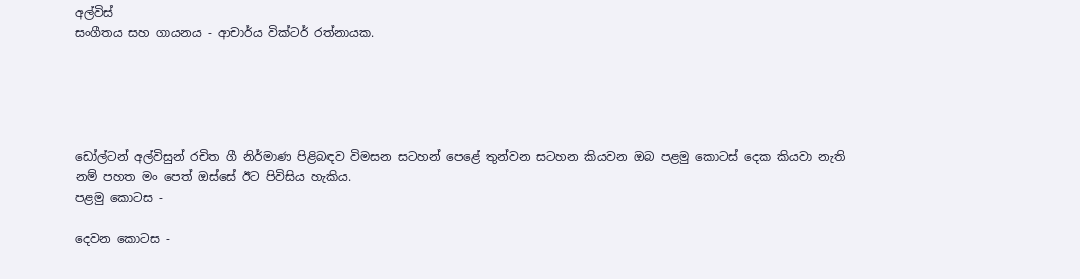අල්විස්
සංගීතය සහ ගායනය - ආචාර්ය වික්ටර් රත්නායක.





ඩෝල්ටන් අල්විසුන් රචිත ගී නිර්මාණ පිළිබඳව විමසන සටහන් පෙළේ තුන්වන සටහන කියවන ඔබ පළමු කොටස් දෙක කියවා නැති නම් පහත මං පෙත් ඔස්සේ ඊට පිවිසිය හැකිය.
පළමු කොටස -

දෙවන කොටස -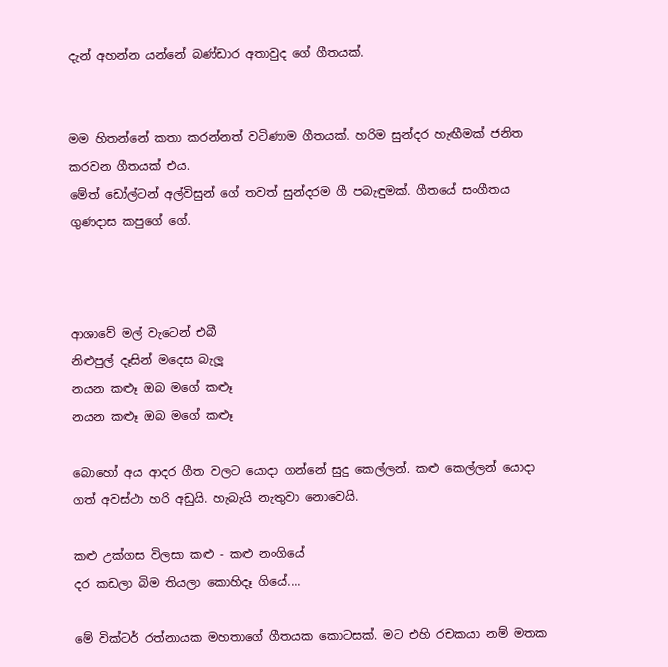දැන් අහන්න යන්නේ බණ්ඩාර අතාවුද ගේ ගීතයක්.


මම හිතන්නේ කතා කරන්නත් වටිණාම ගීතයක්. හරිම සුන්දර හැඟීමක් ජනිත කරවන ගීතයක් එය.
මේත් ඩෝල්ටන් අල්විසුන් ගේ තවත් සුන්දරම ගී පබැඳුමක්. ගීතයේ සංගීතය ගුණදාස කපුගේ ගේ.



ආශාවේ මල් වැටෙන් එබී
නිළුපුල් දෑසින් මදෙස බැලූ
නයන කළූ ඔබ මගේ කළූ
නයන කළූ ඔබ මගේ කළූ

බොහෝ අය ආදර ගීත වලට යොදා ගන්නේ සුදු කෙල්ලන්. කළු කෙල්ලන් යොදා ගත් අවස්ථා හරි අඩුයි. හැබැයි නැතුවා නොවෙයි.

කළු උක්ගස විලසා කළු - කළු නංගියේ
දර කඩලා බිම තියලා කොහිදෑ ගියේ....

මේ වික්ටර් රත්නායක මහතාගේ ගීතයක කොටසක්. මට එහි රචකයා නම් මතක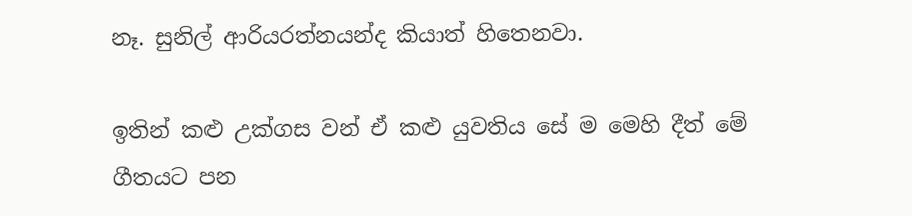නෑ. සුනිල් ආරියරත්නයන්ද කියාත් හිතෙනවා.

ඉතින් කළු උක්ගස වන් ඒ කළු යුවතිය සේ ම මෙහි දීත් මේ ගීතයට පන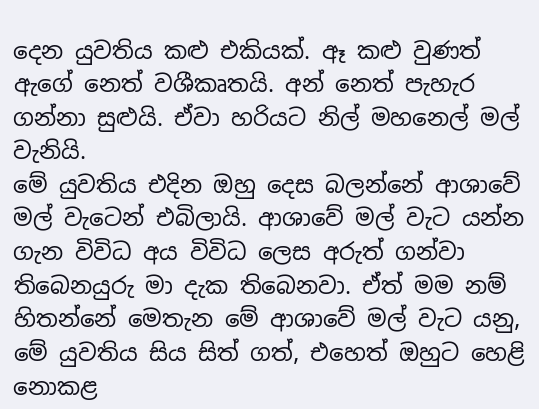දෙන යුවතිය කළු එකියක්. ඈ කළු වුණත් ඇගේ නෙත් වශීකෘතයි. අන් නෙත් පැහැර ගන්නා සුළුයි. ඒවා හරියට නිල් මහනෙල් මල් වැනියි.
මේ යුවතිය එදින ඔහු දෙස බලන්නේ ආශාවේ මල් වැටෙන් එබිලායි. ආශාවේ මල් වැට යන්න ගැන විවිධ අය විවිධ ලෙස අරුත් ගන්වා තිබෙනයුරු මා දැක තිබෙනවා. ඒත් මම නම් හිතන්නේ මෙතැන මේ ආශාවේ මල් වැට යනු, මේ යුවතිය සිය සිත් ගත්, එහෙත් ඔහුට හෙළි නොකළ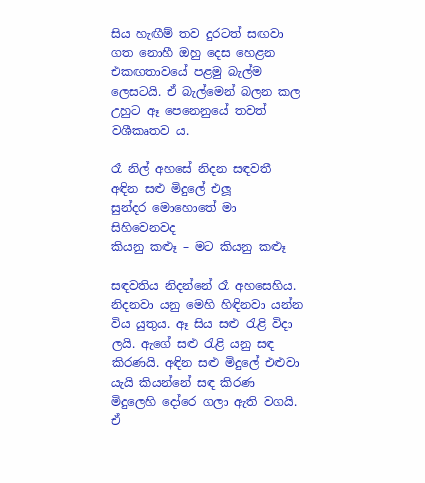සිය හැඟීම් තව දුරටත් සඟවා ගත නොහී ඔහු දෙස හෙළන එකඟතාවයේ පළමු බැල්ම ලෙසටයි. ඒ බැල්මෙන් බලන කල උහුට ඈ පෙනෙනුයේ තවත් වශීකෘතව ය.

රෑ නිල් අහසේ නිදන සඳවතී
අඳින සළු මිදුලේ එලූ
සුන්දර මොහොතේ මා සිහිවෙනවද
කියනු කළූ – මට කියනු කළූ

සඳවතිය නිදන්නේ රෑ අහසෙහිය. නිදනවා යනු මෙහි හිඳිනවා යන්න විය යුතුය. ඈ සිය සළු රැළි විදා ලයි. ඇගේ සළු රැළි යනු සඳ කිරණයි. අඳින සළු මිදුලේ එළුවා යැයි කියන්නේ සඳ කිරණ මිදුලෙහි දෝරෙ ගලා ඇති වගයි. ඒ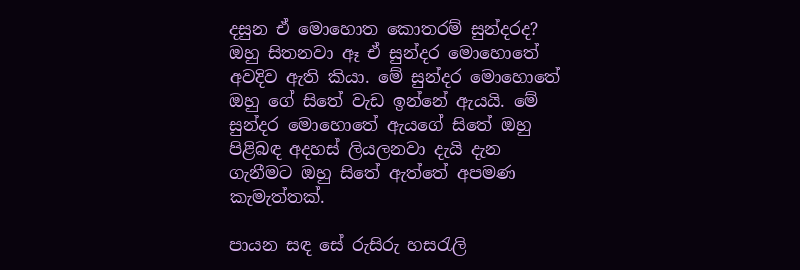දසුන ඒ මොහොත කොතරම් සුන්දරද? ඔහු සිතනවා ඈ ඒ සුන්දර මොහොතේ අවදිව ඇති කියා. මේ සුන්දර මොහොතේ ඔහු ගේ සිතේ වැඩ ඉන්නේ ඇයයි. මේ සුන්දර මොහොතේ ඇයගේ සිතේ ඔහු පිළිබඳ අදහස් ලියලනවා දැයි දැන ගැනීමට ඔහු සිතේ ඇත්තේ අපමණ කැමැත්තක්.

පායන සඳ සේ රුසිරු හසරැලි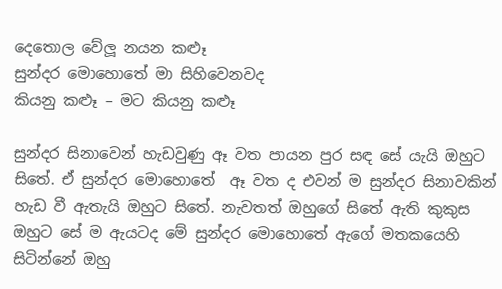දෙතොල වේලූ නයන කළූ
සුන්දර මොහොතේ මා සිහිවෙනවද
කියනු කළූ – මට කියනු කළූ

සුන්දර සිනාවෙන් හැඩවුණු ඈ වත පායන පුර සඳ සේ යැයි ඔහුට සිතේ. ඒ සුන්දර මොහොතේ  ඈ වත ද එවන් ම සුන්දර සිනාවකින් හැඩ වී ඇතැයි ඔහුට සිතේ. නැවතත් ඔහුගේ සිතේ ඇති කුකුස ඔහුට සේ ම ඇයටද මේ සුන්දර මොහොතේ ඇගේ මතකයෙහි සිටින්නේ ඔහු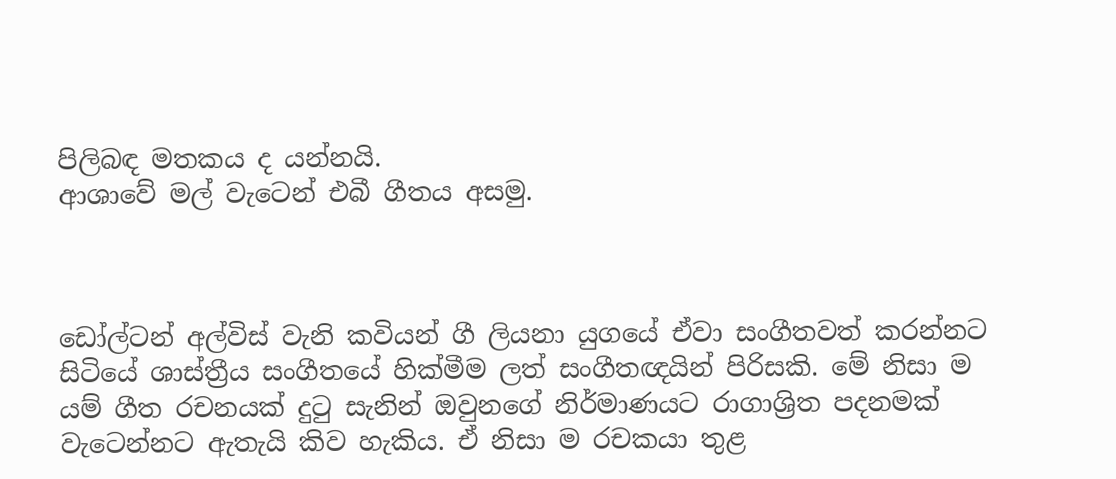පිලිබඳ මතකය ද යන්නයි.
ආශාවේ මල් වැටෙන් එබී ගීතය අසමු.



ඩෝල්ටන් අල්විස් වැනි කවියන් ගී ලියනා යුගයේ ඒවා සංගීතවත් කරන්නට සිටියේ ශාස්ත්‍රීය සංගීතයේ හික්මීම ලත් සංගීතඥයින් පිරිසකි. මේ නිසා ම යම් ගීත රචනයක් දුටු සැනින් ඔවුනගේ නිර්මාණයට රාගාශ්‍රිත පදනමක් වැටෙන්නට ඇතැයි කිව හැකිය. ඒ නිසා ම රචකයා තුළ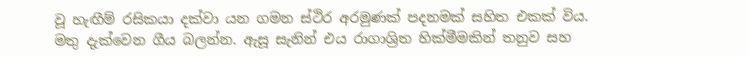වූ හැඟීම් රසිකයා දක්වා යන ගමන ස්ථිර අරමුණක් පදනමක් සහිත එකක් විය.
මතු දැක්වෙන ගීය බලන්න. ඇසූ සැනින් එය රාගාශ්‍රිත හික්මීමකින් තනුව සහ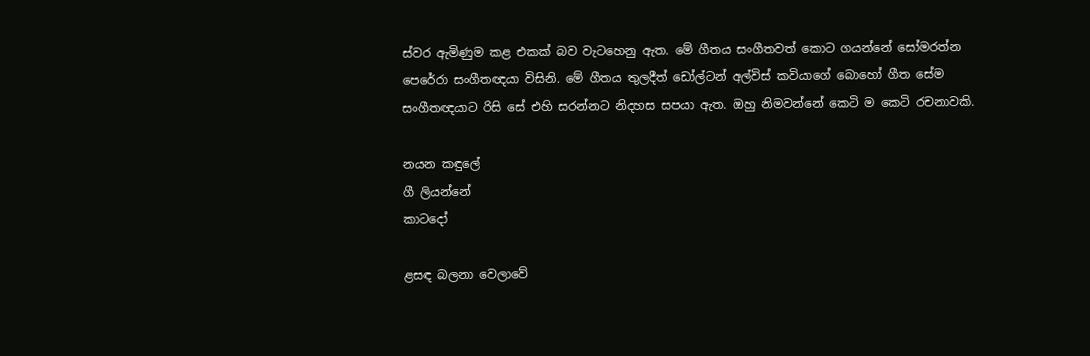ස්වර ඇමිණුම කළ එකක් බව වැටහෙනු ඇත. මේ ගීතය සංගීතවත් කොට ගයන්නේ සෝමරත්න පෙරේරා සංගීතඥයා විසිනි. මේ ගීතය තුලදීත් ඩෝල්ටන් අල්විස් කවියාගේ බොහෝ ගීත සේම සංගීතඥයාට රිසි සේ එහි සරන්නට නිදහස සපයා ඇත. ඔහු නිමවන්නේ කෙටි ම කෙටි රචනාවකි.

නයන කඳුලේ
ගී ලියන්නේ
කාටදෝ

ළසඳ බලනා වෙලාවේ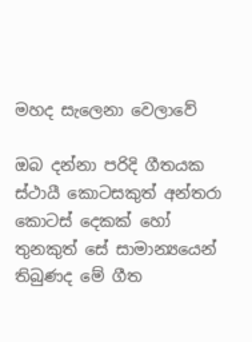මහද සැලෙනා වෙලාවේ

ඔබ දන්නා පරිදි ගීතයක ස්ථායී කොටසකුත් අන්තරා කොටස් දෙකක් හෝ තුනකුත් සේ සාමාන්‍යයෙන් තිබුණද මේ ගීත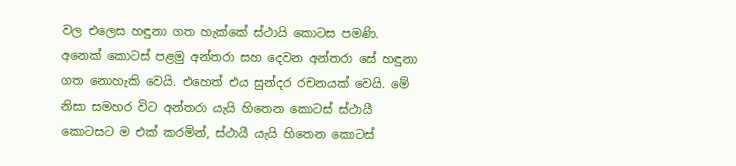වල එලෙස හඳුනා ගත හැක්කේ ස්ථායි කොටස පමණි. අනෙක් කොටස් පළමු අන්තරා සහ දෙවන අන්තරා සේ හඳුනා ගත නොහැකි වෙයි. එහෙත් එය සුන්දර රචනයක් වෙයි. මේ නිසා සමහර විට අන්තරා යැයි හිතෙන කොටස් ස්ථායී කොටසට ම එක් කරමින්, ස්ථායී යැයි හිතෙන කොටස්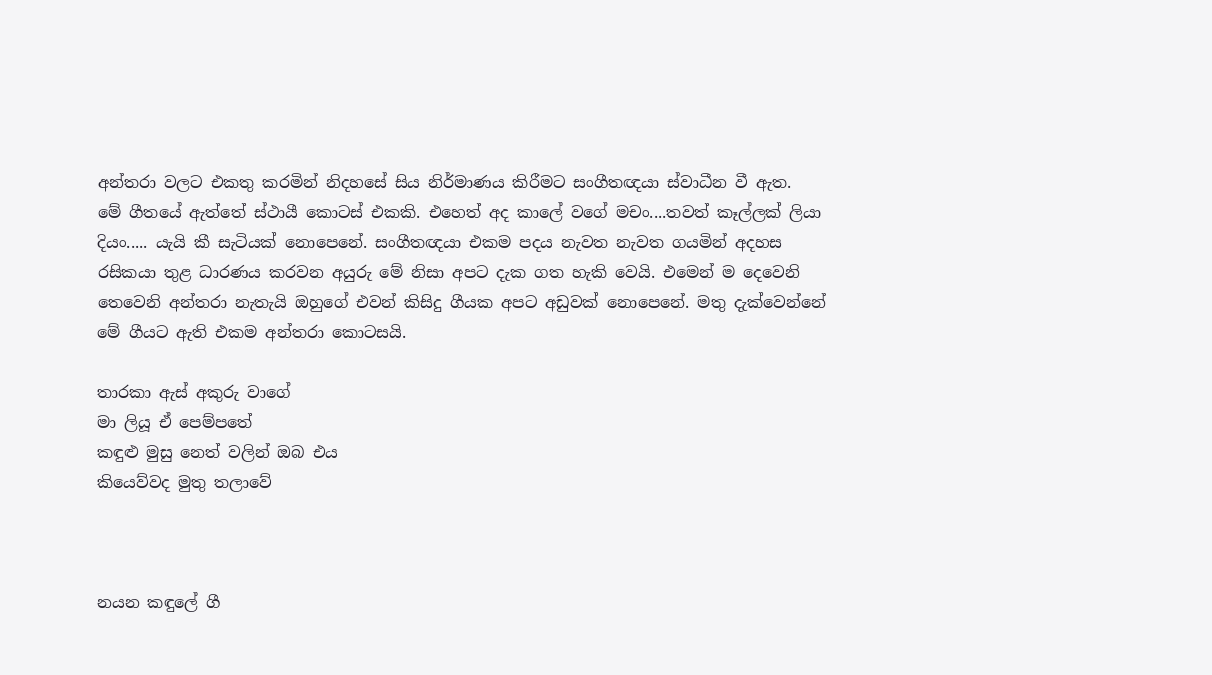අන්තරා වලට එකතු කරමින් නිදහසේ සිය නිර්මාණය කිරීමට සංගීතඥයා ස්වාධීන වී ඇත.
මේ ගීතයේ ඇත්තේ ස්ථායී කොටස් එකකි. එහෙත් අද කාලේ වගේ මචං....තවත් කෑල්ලක් ලියා දියං..... යැයි කී සැටියක් නොපෙනේ. සංගීතඥයා එකම පදය නැවත නැවත ගයමින් අදහස රසිකයා තුළ ධාරණය කරවන අයුරු මේ නිසා අපට දැක ගත හැකි වෙයි. එමෙන් ම දෙවෙනි තෙවෙනි අන්තරා නැතැයි ඔහුගේ එවන් කිසිදු ගීයක අපට අඩුවක් නොපෙනේ. මතු දැක්වෙන්නේ මේ ගීයට ඇති එකම අන්තරා කොටසයි.

තාරකා ඇස් අකුරු වාගේ
මා ලියූ ඒ පෙම්පතේ
කඳුළු මුසු නෙත් වලින් ඔබ එය
කියෙව්වද මුතු තලාවේ



නයන කඳුලේ ගී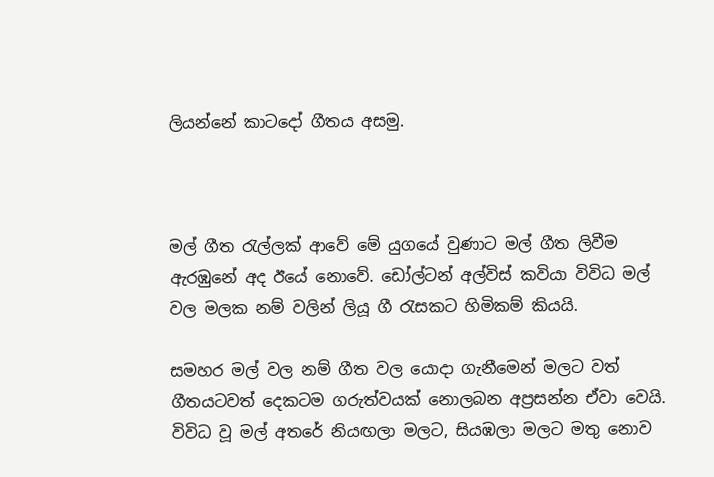ලියන්නේ කාටදෝ ගීතය අසමු.



මල් ගීත රැල්ලක් ආවේ මේ යුගයේ වුණාට මල් ගීත ලිවීම ඇරඹුනේ අද ඊයේ නොවේ. ඩෝල්ටන් අල්විස් කවියා විවිධ මල් වල මලක නම් වලින් ලියූ ගී රැසකට හිමිකම් කියයි.

සමහර මල් වල නම් ගීත වල යොදා ගැනීමෙන් මලට වත් ගීතයටවත් දෙකටම ගරුත්වයක් නොලබන අප්‍රසන්න ඒවා වෙයි. විවිධ වූ මල් අතරේ නියඟලා මලට, සියඹලා මලට මතු නොව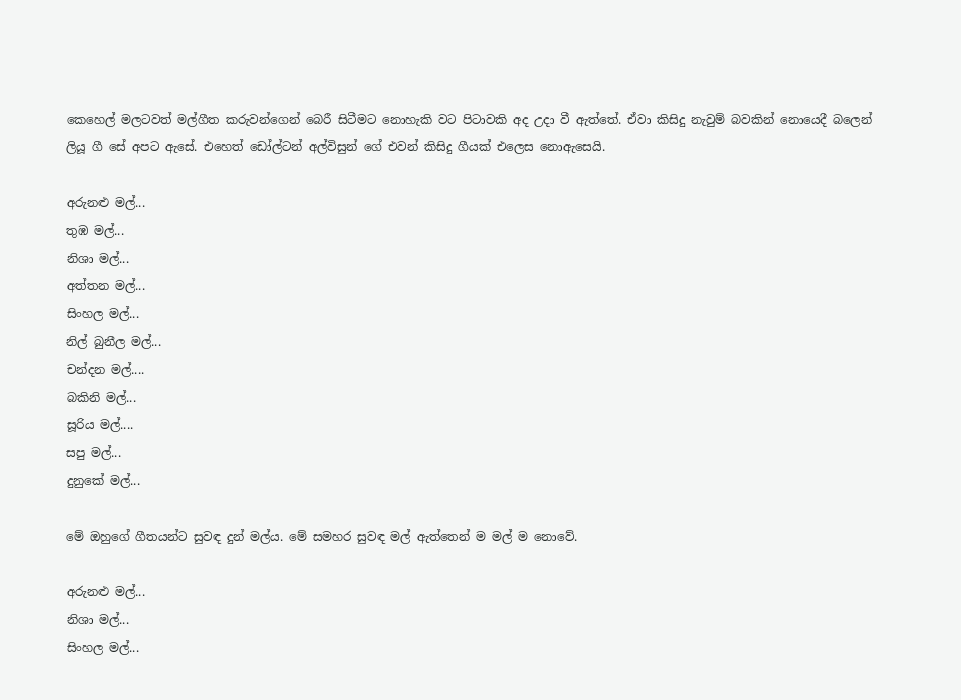කෙහෙල් මලටවත් මල්ගීත කරුවන්ගෙන් බෙරී සිටීමට නොහැකි වට පිටාවකි අද උදා වී ඇත්තේ. ඒවා කිසිදු නැවුම් බවකින් නොයෙදී බලෙන් ලියූ ගී සේ අපට ඇසේ. එහෙත් ඩෝල්ටන් අල්විසුන් ගේ එවන් කිසිදු ගීයක් එලෙස නොඇසෙයි.

අරුනළු මල්...
තුඹ මල්...
නිශා මල්...
අත්තන මල්...
සිංහල මල්...
නිල් බුනීල මල්...
චන්දන මල්....
බකිනි මල්...
සූරිය මල්....
සපු මල්...
දුනුකේ මල්...

මේ ඔහුගේ ගීතයන්ට සුවඳ දුන් මල්ය. මේ සමහර සුවඳ මල් ඇත්තෙන් ම මල් ම නොවේ.

අරුනළු මල්...
නිශා මල්...
සිංහල මල්...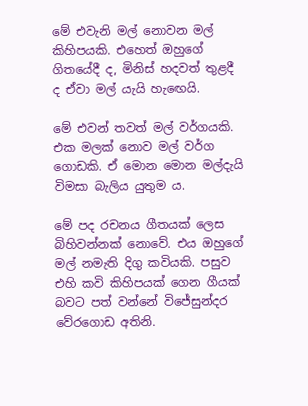මේ එවැනි මල් නොවන මල් කිහිපයකි. එහෙත් ඔහුගේ ගිතයේදී ද, මිනිස් හදවත් තුළදී ද ඒවා මල් යැයි හැඟෙයි.

මේ එවන් තවත් මල් වර්ගයකි. එක මලක් නොව මල් වර්ග ගොඩකි. ඒ මොන මොන මල්දැයි විමසා බැලිය යුතුම ය.

මේ පද රචනය ගීතයක් ලෙස බිහිවන්නක් නොවේ. එය ඔහුගේ මල් නමැති දිගු කවියකි. පසුව එහි කවි කිහිපයක් ගෙන ගීයක් බවට පත් වන්නේ විජේසුන්දර වේරගොඩ අතිනි.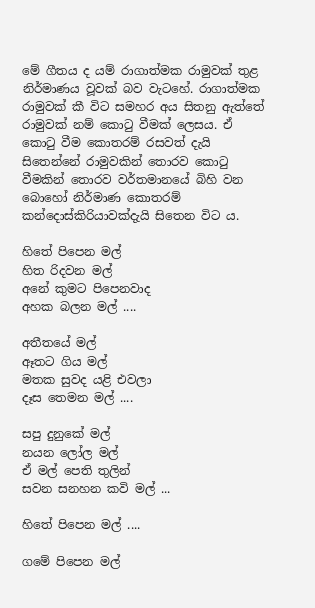මේ ගීතය ද යම් රාගාත්මක රාමුවක් තුළ නිර්මාණය වූවක් බව වැටහේ. රාගාත්මක රාමුවක් කී විට සමහර අය සිතනු ඇත්තේ රාමුවක් නම් කොටු වීමක් ලෙසය. ඒ කොටු වීම කොතරම් රසවත් දැයි සිතෙන්නේ රාමුවකින් තොරව කොටු වීමකින් තොරව වර්තමානයේ බිහි වන බොහෝ නිර්මාණ කොතරම් කන්දොස්කිරියාවක්දැයි සිතෙන විට ය.

හිතේ පිපෙන මල්
හිත රිදවන මල්
අනේ කුමට පිපෙනවාද
අහක බලන මල් ....

අතීතයේ මල්
ඈතට ගිය මල්
මතක සුවද යළි එවලා
දෑස තෙමන මල් ....

සපු දුනුකේ මල්
නයන ලෝල මල්
ඒ මල් පෙති තුලින්
සවන සනහන කවි මල් ...

හිතේ පිපෙන මල් ....

ගමේ පිපෙන මල්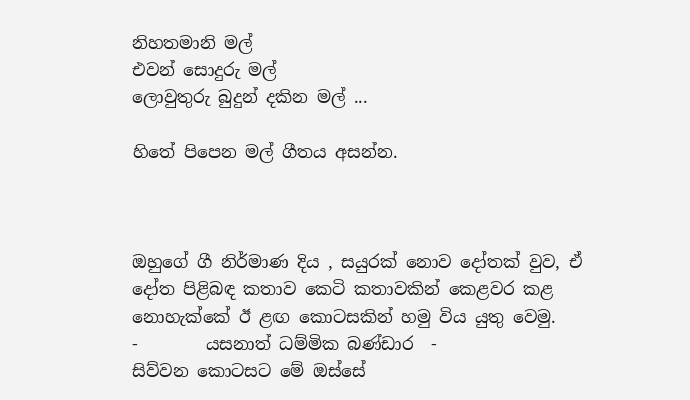නිහතමානි මල්
එවන් සොදුරු මල්
ලොවුතුරු බුදුන් දකින මල් ...

හිතේ පිපෙන මල් ගීතය අසන්න.



ඔහුගේ ගී නිර්මාණ දිය , සයුරක් නොව දෝතක් වුව, ඒ දෝත පිළිබඳ කතාව කෙටි කතාවකින් කෙළවර කළ නොහැක්කේ ඊ ළඟ කොටසකින් හමු විය යුතු වෙමු.
-        යසනාත් ධම්මික බණ්ඩාර  -
සිව්වන කොටසට මේ ඔස්සේ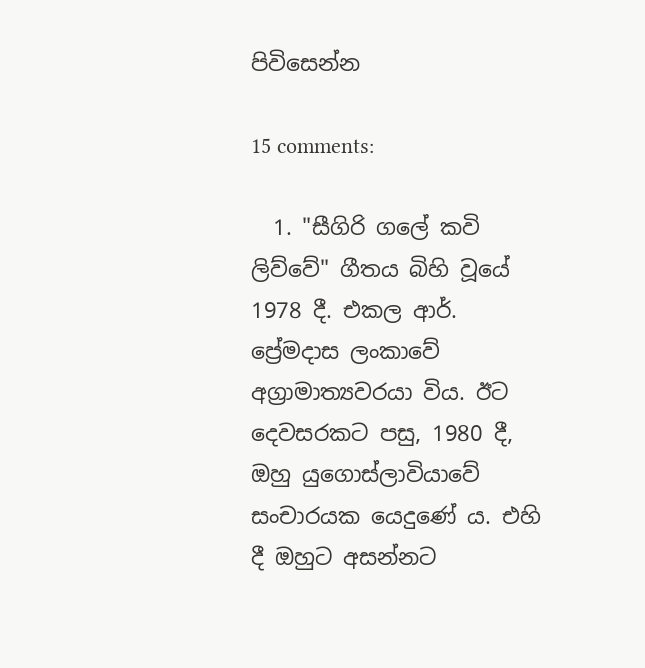පිවිසෙන්න

15 comments:

  1. "සීගිරි ගලේ කවි ලිව්වේ" ගීතය බිහි වූයේ 1978 දී. එකල ආර්. ප්‍රේමදාස ලංකාවේ අග්‍රාමාත්‍යවරයා විය. ඊට දෙවසරකට පසු, 1980 දී, ඔහු යුගොස්ලාවියාවේ සංචාරයක යෙදුණේ ය. එහි දී ඔහුට අසන්නට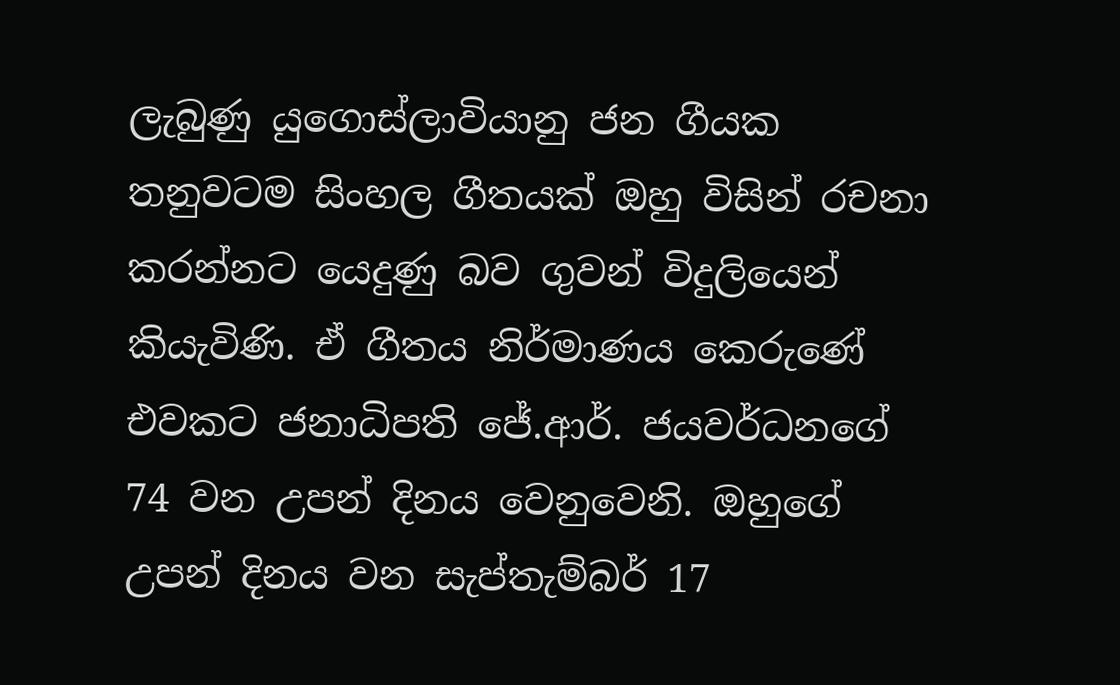ලැබුණු යුගොස්ලාවියානු ජන ගීයක තනුවටම සිංහල ගීතයක් ඔහු විසින් රචනා කරන්නට යෙදුණු බව ගුවන් විදුලියෙන් කියැවිණි. ඒ ගීතය නිර්මාණය කෙරුණේ එවකට ජනාධිපති ජේ.ආර්. ජයවර්ධනගේ 74 වන උපන් දිනය වෙනුවෙනි. ඔහුගේ උපන් දිනය වන සැප්තැම්බර් 17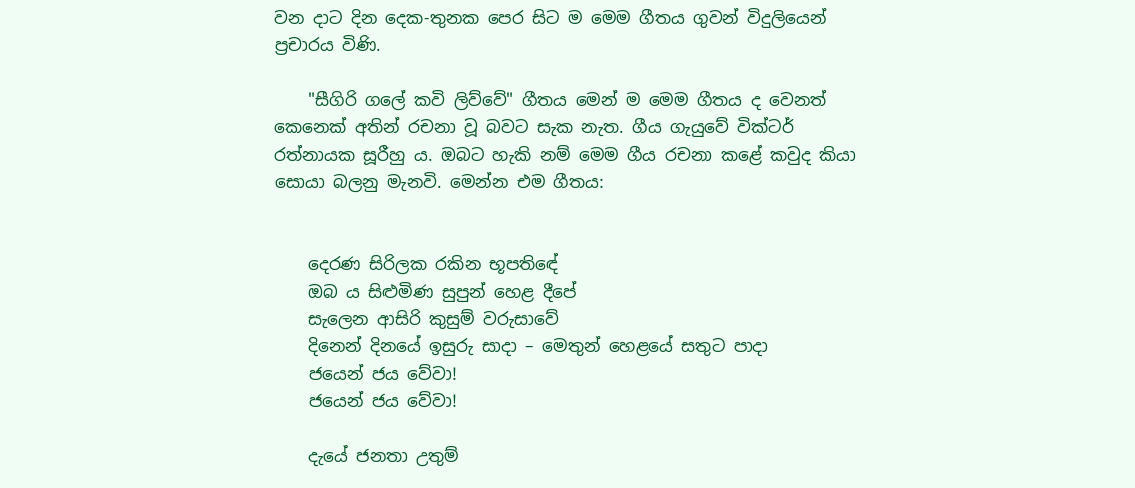වන දාට දින දෙක-තුනක පෙර සිට ම මෙම ගීතය ගුවන් විදුලියෙන් ප්‍රචාරය විණි.

    "සීගිරි ගලේ කවි ලිව්වේ" ගීතය මෙන් ම මෙම ගීතය ද වෙනත් කෙනෙක් අතින් රචනා වූ බවට සැක නැත. ගීය ගැයුවේ වික්ටර් රත්නායක සූරීහු ය. ඔබට හැකි නම් මෙම ගීය රචනා කළේ කවුද කියා සොයා බලනු මැනවි. මෙන්න එම ගීතය:


    දෙරණ සිරිලක රකින භූපතිඳේ
    ඔබ ය සිළුමිණ සුපුන් හෙළ දීපේ
    සැලෙන ආසිරි කුසුම් වරුසාවේ
    දිනෙන් දිනයේ ඉසුරු සාදා – මෙතුන් හෙළයේ සතුට පාදා
    ජයෙන් ජය වේවා!
    ජයෙන් ජය වේවා!

    දැයේ ජනතා උතුම්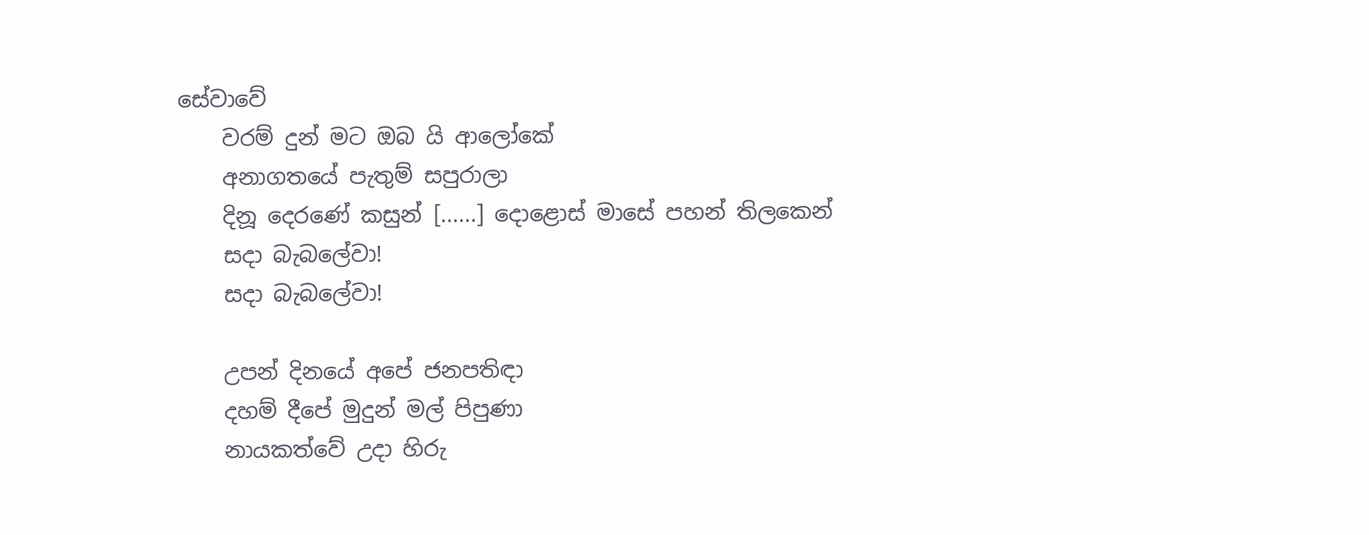සේවාවේ
    වරම් දුන් මට ඔබ යි ආලෝකේ
    අනාගතයේ පැතුම් සපුරාලා
    දිනූ දෙරණේ කසුන් [......] දොළොස් මාසේ පහන් තිලකෙන්
    සදා බැබලේවා!
    සදා බැබලේවා!

    උපන් දිනයේ අපේ ජනපතිඳා
    දහම් දීපේ මුදුන් මල් පිපුණා
    නායකත්වේ උදා හිරු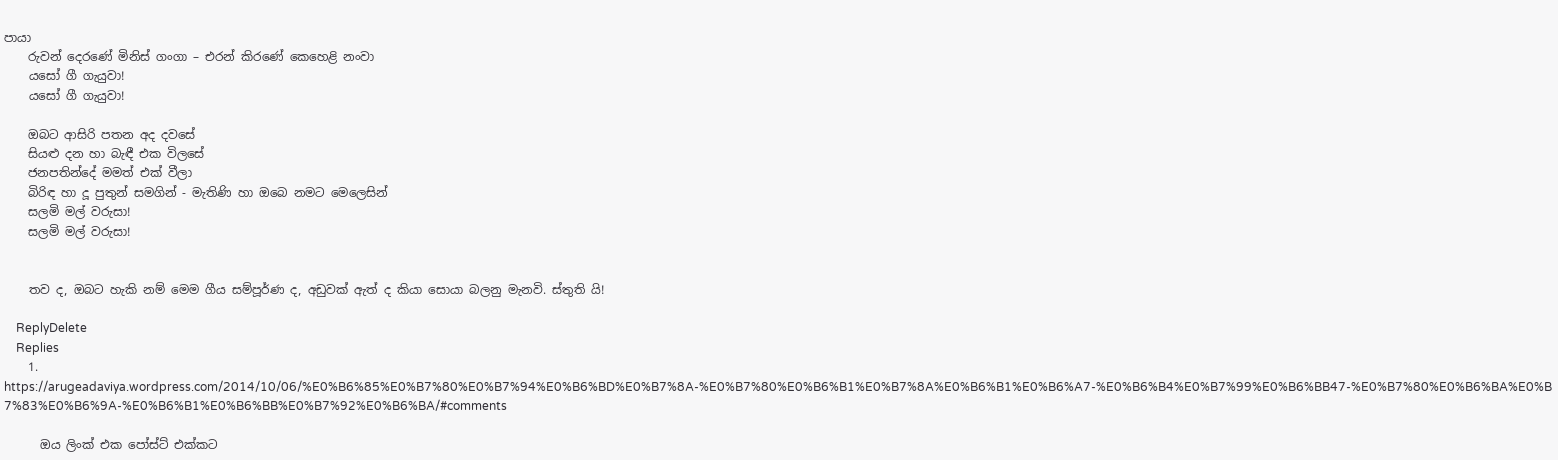පායා
    රුවන් දෙරණේ මිනිස් ගංගා – එරන් කිරණේ කෙහෙළි නංවා
    යසෝ ගී ගැයුවා!
    යසෝ ගී ගැයුවා!

    ඔබට ආසිරි පතන අද දවසේ
    සියළු දන හා බැඳී එක විලසේ
    ජනපතින්දේ මමත් එක් වීලා
    බිරිඳ හා දූ පුතුන් සමගින් - මැතිණි හා ඔබෙ නමට මෙලෙසින්
    සලමි මල් වරුසා!
    සලමි මල් වරුසා!


    තව ද, ඔබට හැකි නම් මෙම ගීය සම්පූර්ණ ද, අඩුවක් ඇත් ද කියා සොයා බලනු මැනවි. ස්තුති යි!

    ReplyDelete
    Replies
    1. https://arugeadaviya.wordpress.com/2014/10/06/%E0%B6%85%E0%B7%80%E0%B7%94%E0%B6%BD%E0%B7%8A-%E0%B7%80%E0%B6%B1%E0%B7%8A%E0%B6%B1%E0%B6%A7-%E0%B6%B4%E0%B7%99%E0%B6%BB47-%E0%B7%80%E0%B6%BA%E0%B7%83%E0%B6%9A-%E0%B6%B1%E0%B6%BB%E0%B7%92%E0%B6%BA/#comments

      ඔය ලිංක් එක පෝස්ට් එක්කට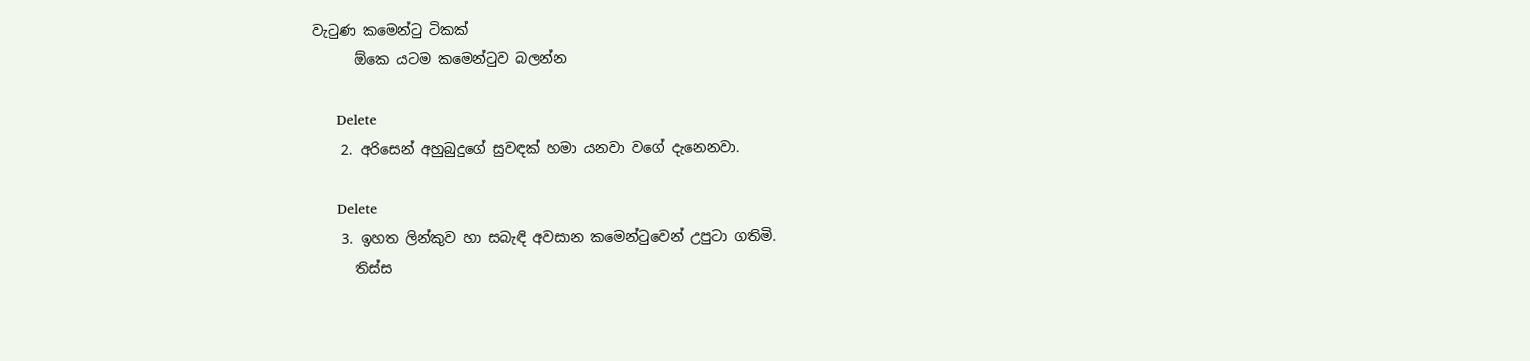වැටුණ කමෙන්ටු ටිකක්
      ඕකෙ යටම කමෙන්ටුව බලන්න

      Delete
    2. අරිසෙන් අහුබුදුගේ සුවඳක් හමා යනවා වගේ දැනෙනවා.

      Delete
    3. ඉහත ලින්කුව හා සබැඳි අවසාන කමෙන්ටුවෙන් උපුටා ගතිමි.
      තිස්ස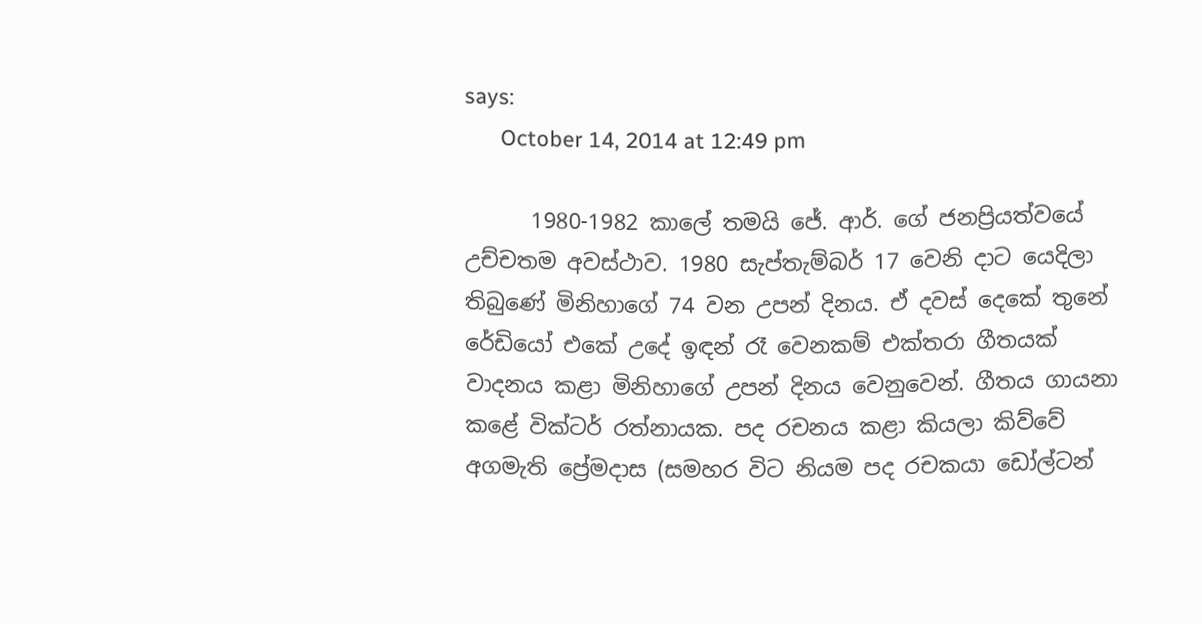says:
      October 14, 2014 at 12:49 pm

      1980-1982 කාලේ තමයි ජේ. ආර්. ගේ ජනප්‍රියත්වයේ උච්චතම අවස්ථාව. 1980 සැප්තැම්බර් 17 වෙනි දාට යෙදිලා තිබුණේ මිනිහාගේ 74 වන උපන් දිනය. ඒ දවස් දෙකේ තුනේ රේඩියෝ එකේ උදේ ඉඳන් රෑ වෙනකම් එක්තරා ගීතයක් වාදනය කළා මිනිහාගේ උපන් දිනය වෙනුවෙන්. ගීතය ගායනා කළේ වික්ටර් රත්නායක. පද රචනය කළා කියලා කිව්වේ අගමැති ප්‍රේමදාස (සමහර විට නියම පද රචකයා ඩෝල්ටන්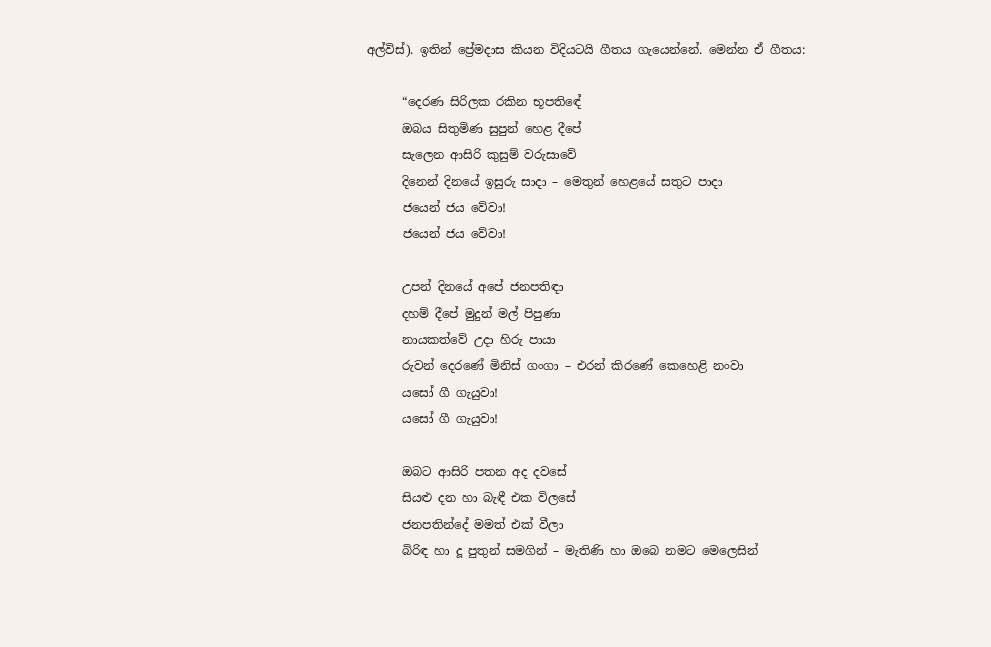අල්විස්). ඉතින් ප්‍රේමදාස කියන විදියටයි ගීතය ගැයෙන්නේ. මෙන්න ඒ ගීතය:

      “දෙරණ සිරිලක රකින භූපතිඳේ
      ඔබය සිතුමිණ සුපුන් හෙළ දීපේ
      සැලෙන ආසිරි කුසුම් වරුසාවේ
      දිනෙන් දිනයේ ඉසුරු සාදා – මෙතුන් හෙළයේ සතුට පාදා
      ජයෙන් ජය වේවා!
      ජයෙන් ජය වේවා!

      උපන් දිනයේ අපේ ජනපතිඳා
      දහම් දීපේ මුදුන් මල් පිපුණා
      නායකත්වේ උදා හිරු පායා
      රුවන් දෙරණේ මිනිස් ගංගා – එරන් කිරණේ කෙහෙළි නංවා
      යසෝ ගී ගැයුවා!
      යසෝ ගී ගැයුවා!

      ඔබට ආසිරි පතන අද දවසේ
      සියළු දන හා බැඳී එක විලසේ
      ජනපතින්දේ මමත් එක් වීලා
      බිරිඳ හා දූ පුතුන් සමගින් – මැතිණි හා ඔබෙ නමට මෙලෙසින්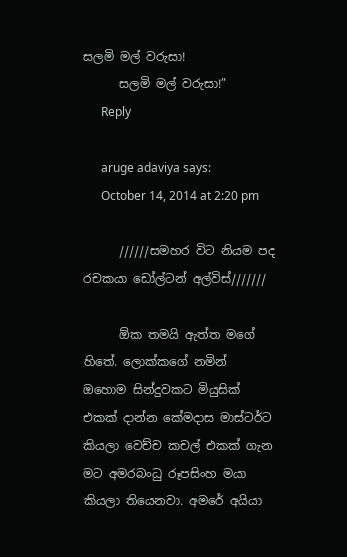සලමි මල් වරුසා!
      සලමි මල් වරුසා!”
      Reply

      aruge adaviya says:
      October 14, 2014 at 2:20 pm

      //////සමහර විට නියම පද රචකයා ඩෝල්ටන් අල්විස්///////

      ඕක තමයි ඇත්ත මගේ හිතේ. ලොක්කගේ නමින් ඔහොම සින්දුවකට මියුසික් එකක් දාන්න කේමදාස මාස්ටර්ට කියලා වෙච්ච කචල් එකක් ගැන මට අමරබංධු රූපසිංහ මයා කියලා තියෙනවා. අමරේ අයියා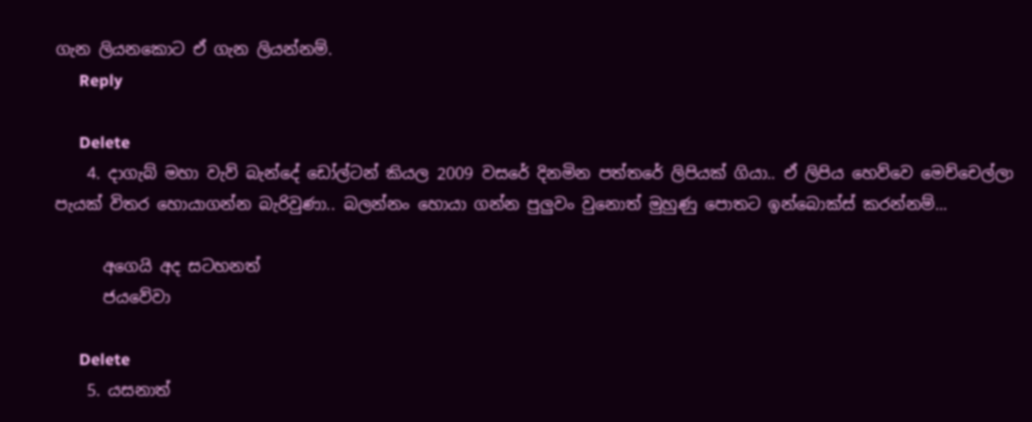ගැන ලියනකොට ඒ ගැන ලියන්නම්.
      Reply

      Delete
    4. දාගැබ් මහා වැව් බැන්දේ ඩෝල්ටන් කියල 2009 වසරේ දිනමින පත්තරේ ලිපියක් ගියා.. ඒ ලිපිය හෙව්වෙ මෙච්චෙල්ලා පැයක් විතර හොයාගන්න බැරිවුණා.. බලන්නං හොයා ගන්න පුලුවං වුනොත් මුහුණු පොතට ඉන්බොක්ස් කරන්නම්...

      අගෙයි අද සටහනත්
      ජයවේවා

      Delete
    5. යසනාත්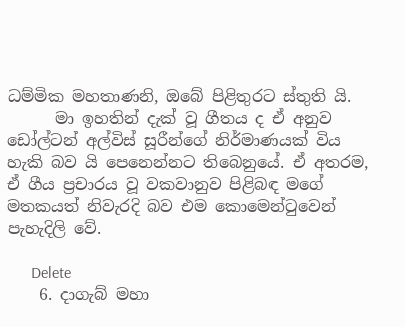ධම්මික මහතාණනි, ඔබේ පිළිතුරට ස්තුති යි.
      මා ඉහතින් දැක් වූ ගීතය ද ඒ අනුව ඩෝල්ටන් අල්විස් සූරීන්ගේ නිර්මාණයක් විය හැකි බව යි පෙනෙන්නට තිබෙනුයේ. ඒ අතරම, ඒ ගීය ප්‍රචාරය වූ වකවානුව පිළිබඳ මගේ මතකයත් නිවැරදි බව එම කොමෙන්ටුවෙන් පැහැදිලි වේ.

      Delete
    6. දාගැබ් මහා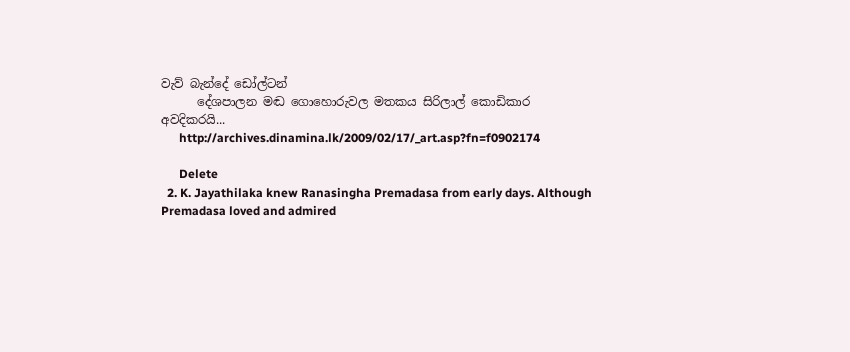වැව් බැන්දේ ඩෝල්ටන්
      දේශපාලන මඬ ගොහොරුවල මතකය සිරිලාල් කොඩිකාර අවදිකරයි...
      http://archives.dinamina.lk/2009/02/17/_art.asp?fn=f0902174

      Delete
  2. K. Jayathilaka knew Ranasingha Premadasa from early days. Although Premadasa loved and admired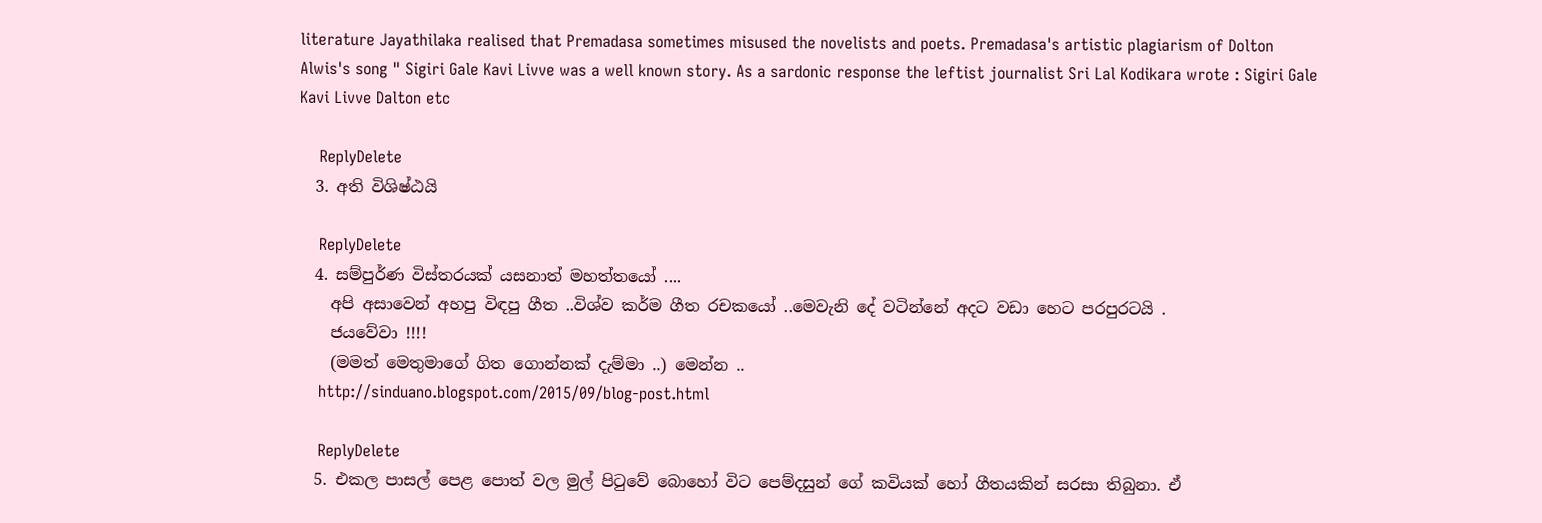literature Jayathilaka realised that Premadasa sometimes misused the novelists and poets. Premadasa's artistic plagiarism of Dolton Alwis's song " Sigiri Gale Kavi Livve was a well known story. As a sardonic response the leftist journalist Sri Lal Kodikara wrote : Sigiri Gale Kavi Livve Dalton etc

    ReplyDelete
  3. අති විශිෂ්ඨයි

    ReplyDelete
  4. සම්පුර්ණ විස්තරයක් යසනාත් මහත්තයෝ ....
    අපි අසාවෙන් අහපු විඳපු ගීත ..විශ්ව කර්ම ගීත රචකයෝ ..මෙවැනි දේ වටින්නේ අදට වඩා හෙට පරපුරටයි .
    ජයවේවා !!!!
    (මමත් මෙතුමාගේ ගිත ගොන්නක් දැම්මා ..) මෙන්න ..
    http://sinduano.blogspot.com/2015/09/blog-post.html

    ReplyDelete
  5. එකල පාසල් පෙළ පොත් වල මුල් පිටුවේ බොහෝ විට පෙම්දසුන් ගේ කවියක් හෝ ගීතයකින් සරසා තිබුනා. ඒ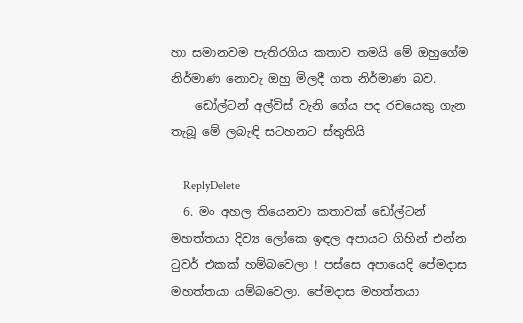හා සමානවම පැතිරගිය කතාව තමයි මේ ඔහුගේම නිර්මාණ නොවැ ඔහු මිලදී ගත නිර්මාණ බව.
    ඩෝල්ටන් අල්විස් වැනි ගේය පද රචයෙකු ගැන තැබූ මේ ලබැඳි සටහනට ස්තුතියි

    ReplyDelete
  6. මං අහල තියෙනවා කතාවක් ඩෝල්ටන් මහත්තයා දිව්‍ය ලෝකෙ ඉඳල අපායට ගිහින් එන්න ටුවර් එකක් හම්බවෙලා ! පස්සෙ අපායෙදි පේමදාස මහත්තයා යම්බවෙලා. පේමදාස මහත්තයා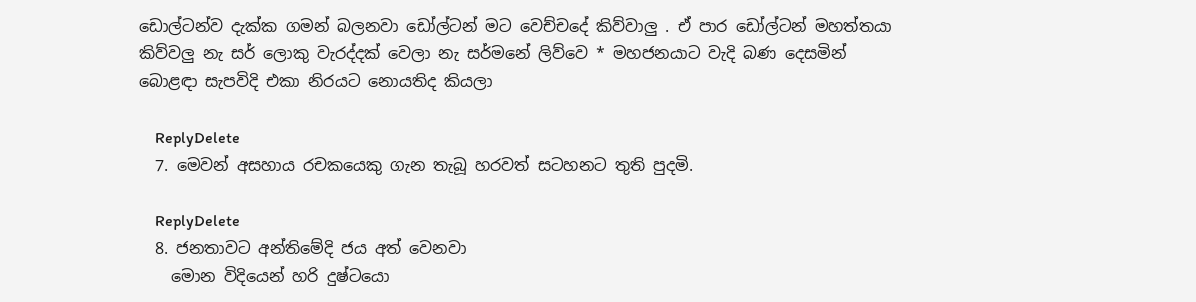ඩොල්ටන්ව දැක්ක ගමන් බලනවා ඩෝල්ටන් මට වෙච්චදේ කිව්වාලු . ඒ පාර ඩෝල්ටන් මහත්තයා කිව්වලු නැ සර් ලොකු වැරද්දක් වෙලා නැ සර්මනේ ලිව්වෙ * මහජනයාට වැදි බණ දෙසමින් බොළඳා සැපවිදි එකා නිරයට නොයතිද කියලා

    ReplyDelete
  7. මෙවන් අසහාය රචකයෙකු ගැන තැබූ හරවත් සටහනට තුති පුදමි.

    ReplyDelete
  8. ජනතාවට අන්තිමේදි ජය අත් වෙනවා
    මොන විදියෙන් හරි දුෂ්ටයො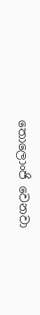තොලොංජි වෙනවා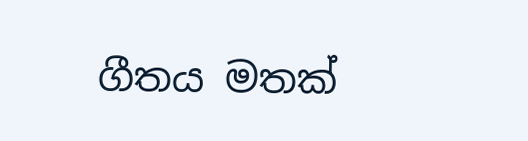ගීතය මතක්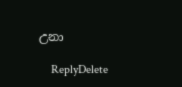උනා

    ReplyDelete